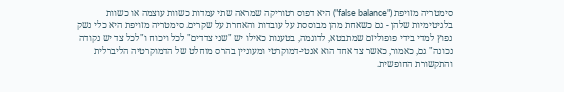סימטריה מזויפת ("false balance") היא דפוס רטוריקה שמראה שתי עמדות כשוות עוצמה או כשוות בלגיטימיות שלהן - גם כשאחת מהן מבוססת על עובדות והאחרת על שקרים. סימטריה מזויפת היא כלי נשק נפוץ למדי בידי פופוליזם שמתבטא, לדוגמה, בטענות כאילו יש "שני צדדים" לכל ויכוח ו"לכל צד יש נקודה נכונה" גם, כאמור, כאשר צד אחד הוא אנטי-דמוקרטי ומעוניין בהרס מוחלט של הדמוקרטיה הליברלית והתקשורת החופשית.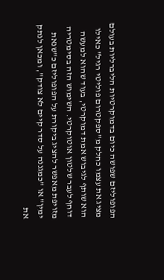הפופוליזם שפושה כיום בדמוקרטיות הליברליות בעולם מציג את עצמו כחלק מ"ספקטרום פוליטי רגיל" כאילו הוא שותף לגיבוש אמת דמוקרטי, בעוד שהוא למעשה דוחף לעבר שלטון אוטוקרטי. השימוש הזה בסימטריה מזויפת מאפשר להציג ביקורת על הפופוליזם כ"שנאת ימין" או "כמגננה על סדר קיים לא צודק", ומכאן לנתק את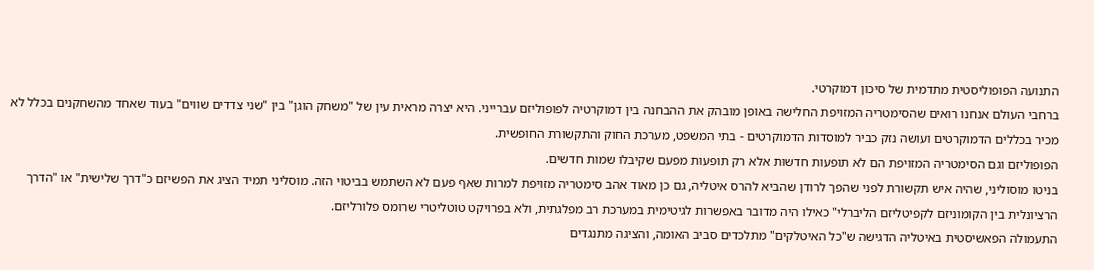התנועה הפופוליסטית מתדמית של סיכון דמוקרטי.
ברחבי העולם אנחנו רואים שהסימטריה המזויפת החלישה באופן מובהק את ההבחנה בין דמוקרטיה לפופוליזם עברייני. היא יצרה מראית עין של "משחק הוגן" בין "שני צדדים שווים" בעוד שאחד מהשחקנים בכלל לא מכיר בכללים הדמוקרטים ועושה נזק כביר למוסדות הדמוקרטים - בתי המשפט, מערכת החוק והתקשורת החופשית.
הפופוליזם וגם הסימטריה המזויפת הם לא תופעות חדשות אלא רק תופעות מפעם שקיבלו שמות חדשים.
בניטו מוסוליני, שהיה איש תקשורת לפני שהפך לרודן שהביא להרס איטליה, גם כן מאוד אהב סימטריה מזויפת למרות שאף פעם לא השתמש בביטוי הזה. מוסליני תמיד הציג את הפשיזם כ"דרך שלישית" או "הדרך הרציונלית בין הקומוניזם לקפיטליזם הליברלי" כאילו היה מדובר באפשרות לגיטימית במערכת רב מפלגתית, ולא בפרויקט טוטליטרי שרומס פלורליזם.
התעמולה הפאשיסטית באיטליה הדגישה ש"כל האיטלקים" מתלכדים סביב האומה, והציגה מתנגדים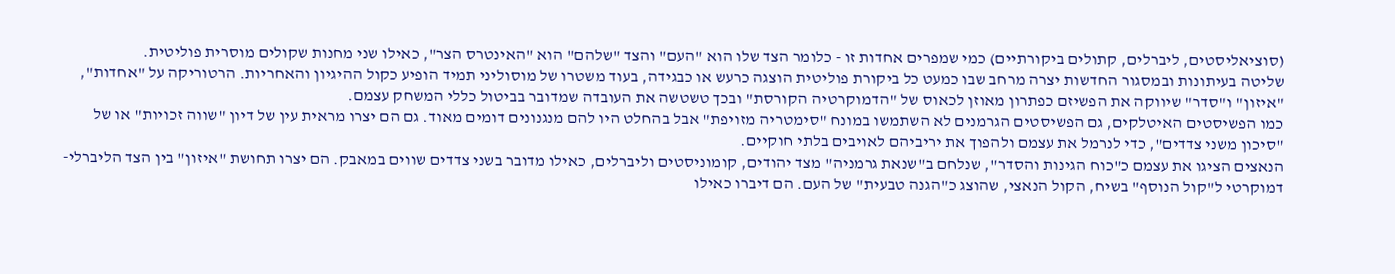(סוציאליסטים, ליברלים, קתולים ביקורתיים) כמי שמפרים אחדות זו - כלומר הצד שלו הוא "העם" והצד "שלהם" הוא "האינטרס הצר", כאילו שני מחנות שקולים מוסרית פוליטית.
שליטה בעיתונות ובמסגור החדשות יצרה מרחב שבו כמעט כל ביקורת פוליטית הוצגה כרעש או כבגידה, בעוד משטרו של מוסוליני תמיד הופיע כקול ההיגיון והאחריות. הרטוריקה על "אחדות", "איזון" ו"סדר" שיווקה את הפשיזם כפתרון מאוזן לכאוס של "הדמוקרטיה הקורסת" ובכך טשטשה את העובדה שמדובר בביטול כללי המשחק עצמם.
כמו הפשיסטים האיטלקים, גם הפשיסטים הגרמנים לא השתמשו במונח "סימטריה מזויפת" אבל בהחלט היו להם מנגנונים דומים מאוד. גם הם יצרו מראית עין של דיון "שווה זכויות" או של "סיכון משני צדדים", כדי לנרמל את עצמם ולהפוך את יריביהם לאויבים בלתי חוקיים.
הנאצים הציגו את עצמם כ"כוח הגינות והסדר", שנלחם ב"שנאת גרמניה" מצד יהודים, קומוניסטים וליברלים, כאילו מדובר בשני צדדים שווים במאבק. הם יצרו תחושת "איזון" בין הצד הליברלי-דמוקרטי ל"קול הנוסף" בשיח, הקול הנאצי, שהוצג כ"הגנה טבעית" של העם. הם דיברו כאילו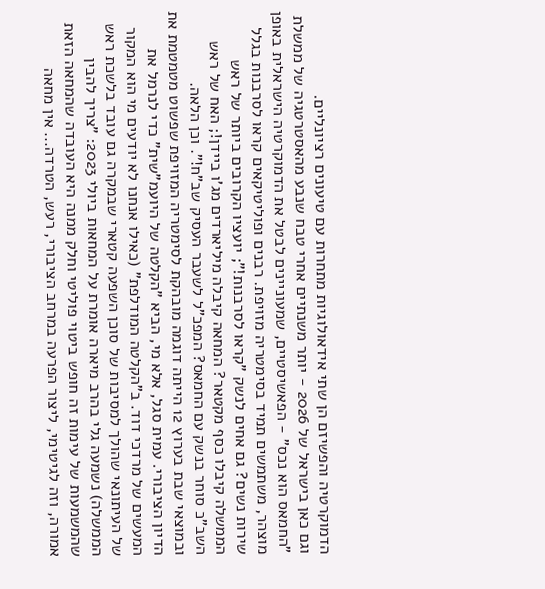הדמוקרטיה והפשיזם הן שתי אידאולוגיות מתחרות עם טיעונים רציונליים.
וגם כאן בישראל של 2026 - יותר משנתיים אחרי טבח שנבע מהאסטרטגיה של ממשלת "החמאס הוא נכס" - הפאשיסטיים, שמעוניינים לבטל את הדמוקרטיה הישראלית באופן מוצהר, משתמשים תמיד בסימטריה מזויפת. רבנים ופוליטיקאים קראו לסרבנות בגלל שירות נשים? גם אחים לנשק "קראו לסרבנות!"; יועציו הקרובים ביותר של ראש הממשלה קיבלו כסף מקטאר? המחאה קיבלה מיליארדים מג'ו ביידן!; האח של ראש השב"כ סוחר בנשק עם החמאס? המפכ"ל לשעבר העסיק שב"ח!". וכן הלאה.
ובמוצאי שבת בערוץ 12 הייתה דוגמה מובהקת לסימטריה המזויפת שפשוט מטמטמת את הדיון הציבורי. עמית סגל, אלא מי, הביא "הקלטה של היועמ"שית" כדי לנרמל את המעשים של מרדכי דוד. ב"הקלטה המודלפת" (כאילו אנחנו לא יודעים מי הוא המקור של העיתונאי שהולך למסיבות של סוכן השפעה קטארי שבמקרה גם עובד בלשכת ראש הממשלה) נשמעה גלי בהרב מיארה אומרת על המחאות ביולי 2023: "צריך להבין שהמשמעות של עימות זה חופש ביטוי פוליטי וחלק ממנה היא העובדה שהמחאה הזאת אמורה, וזה לגיטימי, ליצור הפרעה במרחב הציבורי, רעש, הטרדה... אין מחאה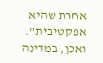אחרת שהיא אפקטיבית".
ואכן, במדינה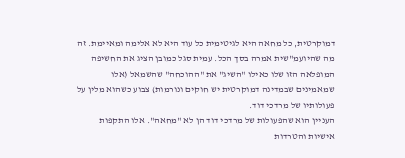דמוקרטית, כל מחאה היא לגיטימית כל עוד היא לא אלימה ומאיימת. זה מה שהיועמ"שית אמרה בסך הכל. עמית סגל כמובן הציג את החשיפה המופלאה הזו שלו כאילו "השיג" את "ההוכחה" שהשמאל (אלו שמאמינים שבמדינה דמוקרטית יש חוקים ונורמות) צבוע כשהוא מלין על פעולותיו של מרדכי דוד.
העניין הוא שהפעולות של מרדכי דוד הן לא "מחאה". אלו התקפות אישיות והטרדות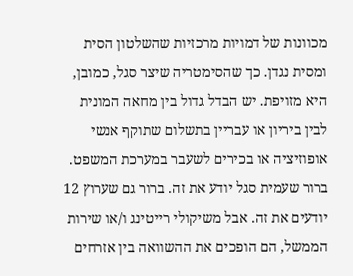מכוונות של דמויות מרכזיות שהשלטון הסית ומסית נגדן. כך שהסימטריה שיצר סגל, כמובן, היא מזויפת. יש הבדל גדול בין מחאה המונית לבין ביריון או עבריין בתשלום שתוקף אנשי אופוזיציה או בכירים לשעבר במערכת המשפט. ברור שעמית סגל יודע את זה. ברור גם שערוץ 12 יודעים את זה. אבל משיקולי רייטינג ו/או שירות הממשל, הם הופכים את ההשוואה בין אזרחים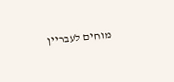מוחים לעבריין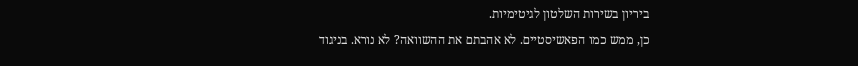ביריון בשירות השלטון לגיטימיות.
כן, ממש כמו הפאשיסטיים. לא אהבתם את ההשוואה? לא נורא. בניגוד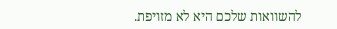להשוואות שלכם היא לא מזויפת.